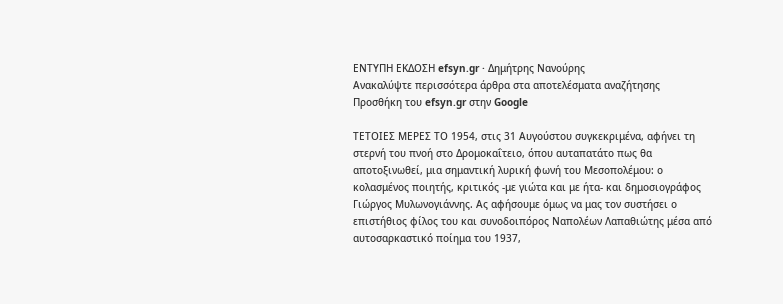ΕΝΤΥΠΗ ΕΚΔΟΣΗ efsyn.gr · Δημήτρης Νανούρης
Ανακαλύψτε περισσότερα άρθρα στα αποτελέσματα αναζήτησης
Προσθήκη του efsyn.gr στην Google

ΤΕΤΟΙΕΣ ΜΕΡΕΣ ΤΟ 1954, στις 31 Αυγούστου συγκεκριμένα, αφήνει τη στερνή του πνοή στο Δρομοκαΐτειο, όπου αυταπατάτο πως θα αποτοξινωθεί, μια σημαντική λυρική φωνή του Μεσοπολέμου: ο κολασμένος ποιητής, κριτικός -με γιώτα και με ήτα- και δημοσιογράφος Γιώργος Μυλωνογιάννης. Ας αφήσουμε όμως να μας τον συστήσει ο επιστήθιος φίλος του και συνοδοιπόρος Ναπολέων Λαπαθιώτης μέσα από αυτοσαρκαστικό ποίημα του 1937,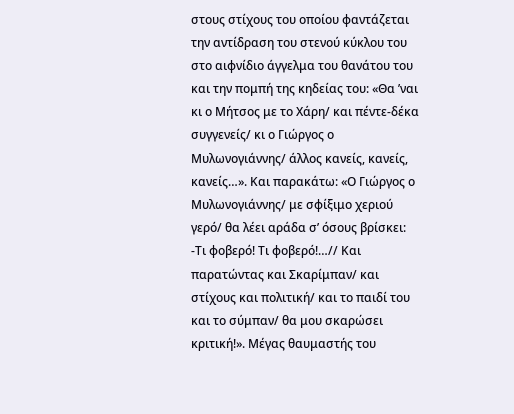στους στίχους του οποίου φαντάζεται την αντίδραση του στενού κύκλου του στο αιφνίδιο άγγελμα του θανάτου του και την πομπή της κηδείας του: «Θα ’ναι κι ο Μήτσος με το Χάρη/ και πέντε-δέκα συγγενείς/ κι ο Γιώργος ο Μυλωνογιάννης/ άλλος κανείς, κανείς, κανείς…». Και παρακάτω: «Ο Γιώργος ο Μυλωνογιάννης/ με σφίξιμο χεριού γερό/ θα λέει αράδα σ’ όσους βρίσκει: -Τι φοβερό! Τι φοβερό!…// Και παρατώντας και Σκαρίμπαν/ και στίχους και πολιτική/ και το παιδί του και το σύμπαν/ θα μου σκαρώσει κριτική!». Μέγας θαυμαστής του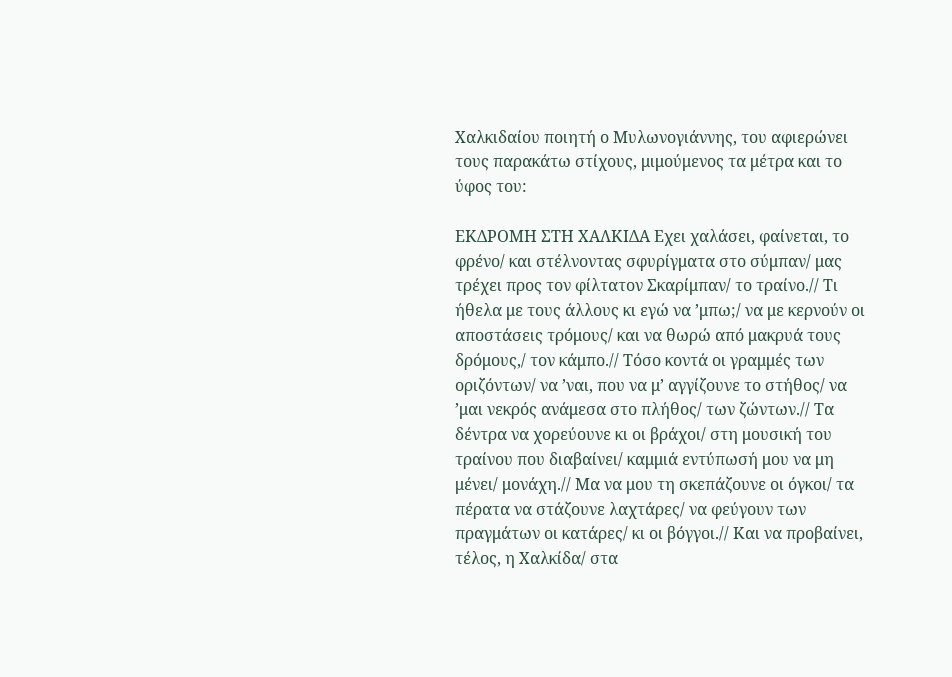Χαλκιδαίου ποιητή ο Μυλωνογιάννης, του αφιερώνει τους παρακάτω στίχους, μιμούμενος τα μέτρα και το ύφος του:

ΕΚΔΡΟΜΗ ΣΤΗ ΧΑΛΚΙΔΑ Εχει χαλάσει, φαίνεται, το φρένο/ και στέλνοντας σφυρίγματα στο σύμπαν/ μας τρέχει προς τον φίλτατον Σκαρίμπαν/ το τραίνο.// Τι ήθελα με τους άλλους κι εγώ να ’μπω;/ να με κερνούν οι αποστάσεις τρόμους/ και να θωρώ από μακρυά τους δρόμους,/ τον κάμπο.// Τόσο κοντά οι γραμμές των οριζόντων/ να ’ναι, που να μ’ αγγίζουνε το στήθος/ να ’μαι νεκρός ανάμεσα στο πλήθος/ των ζώντων.// Τα δέντρα να χορεύουνε κι οι βράχοι/ στη μουσική του τραίνου που διαβαίνει/ καμμιά εντύπωσή μου να μη μένει/ μονάχη.// Μα να μου τη σκεπάζουνε οι όγκοι/ τα πέρατα να στάζουνε λαχτάρες/ να φεύγουν των πραγμάτων οι κατάρες/ κι οι βόγγοι.// Και να προβαίνει, τέλος, η Χαλκίδα/ στα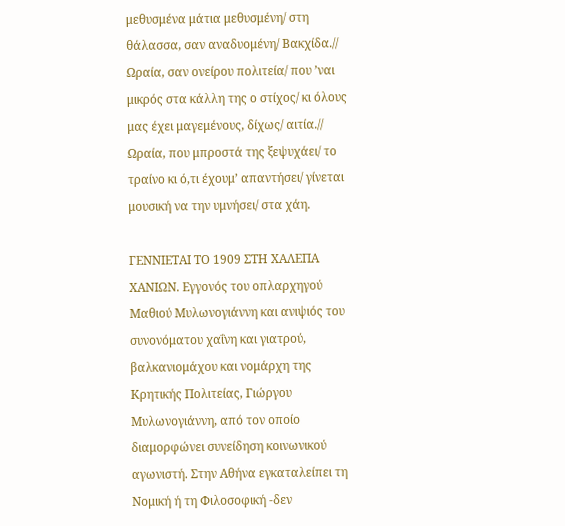μεθυσμένα μάτια μεθυσμένη/ στη θάλασσα, σαν αναδυομένη/ Βακχίδα.// Ωραία, σαν ονείρου πολιτεία/ που ’ναι μικρός στα κάλλη της ο στίχος/ κι όλους μας έχει μαγεμένους, δίχως/ αιτία.// Ωραία, που μπροστά της ξεψυχάει/ το τραίνο κι ό,τι έχουμ’ απαντήσει/ γίνεται μουσική να την υμνήσει/ στα χάη.

ΓΕΝΝΙΕΤΑΙ ΤΟ 1909 ΣΤΗ ΧΑΛΕΠΑ ΧΑΝΙΩΝ. Εγγονός του οπλαρχηγού Μαθιού Μυλωνογιάννη και ανιψιός του συνονόματου χαΐνη και γιατρού, βαλκανιομάχου και νομάρχη της Κρητικής Πολιτείας, Γιώργου Μυλωνογιάννη, από τον οποίο διαμορφώνει συνείδηση κοινωνικού αγωνιστή. Στην Αθήνα εγκαταλείπει τη Νομική ή τη Φιλοσοφική -δεν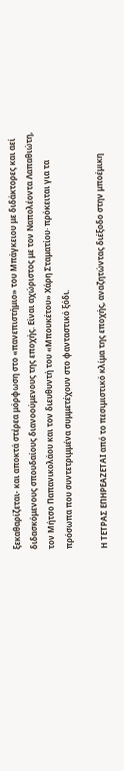ξεκαθαρίζεται- και αποκτά στέρεα μόρφωση στο «πανεπιστήμιο» του Μπάγκειου με διδάκτορες και αεί διδασκόμενους σπουδαίους διανοούμενους της εποχής. Είναι αχώριστος με τον Ναπολέοντα Λαπαθιώτη, τον Μήτσο Παπανικολάου και τον διευθυντή του «Μπουκέτου» Χάρη Σταματίου· πρόκειται για τα πρόσωπα που συντετριμμένα συμμετέχουν στο φανταστικό ξόδι.

Η ΤΕΤΡΑΣ ΕΠΗΡΕΑΖΕΤΑΙ από το πεσιμιστικό κλίμα της εποχής, αναζητώντας διέξοδο στην μποέμικη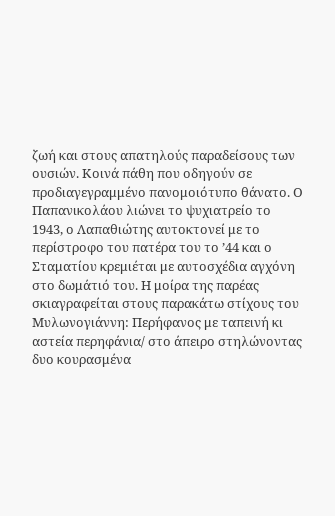ζωή και στους απατηλούς παραδείσους των ουσιών. Κοινά πάθη που οδηγούν σε προδιαγεγραμμένο πανομοιότυπο θάνατο. Ο Παπανικολάου λιώνει το ψυχιατρείο το 1943, ο Λαπαθιώτης αυτοκτονεί με το περίστροφο του πατέρα του το ’44 και ο Σταματίου κρεμιέται με αυτοσχέδια αγχόνη στο δωμάτιό του. Η μοίρα της παρέας σκιαγραφείται στους παρακάτω στίχους του Μυλωνογιάννη: Περήφανος με ταπεινή κι αστεία περηφάνια/ στο άπειρο στηλώνοντας δυο κουρασμένα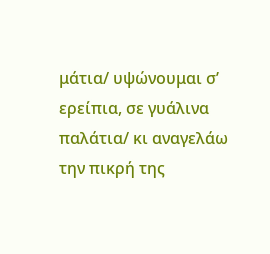μάτια/ υψώνουμαι σ’ ερείπια, σε γυάλινα παλάτια/ κι αναγελάω την πικρή της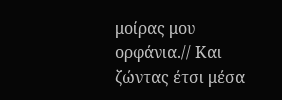μοίρας μου ορφάνια.// Και ζώντας έτσι μέσα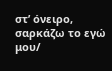στ’ όνειρο, σαρκάζω το εγώ μου/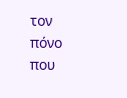τον πόνο που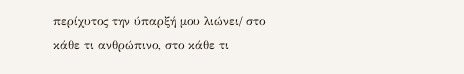περίχυτος την ύπαρξή μου λιώνει/ στο κάθε τι ανθρώπινο, στο κάθε τι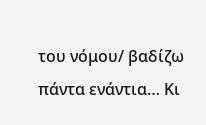του νόμου/ βαδίζω πάντα ενάντια… Κι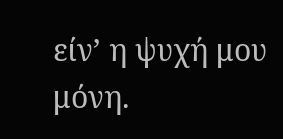είν’ η ψυχή μου μόνη.